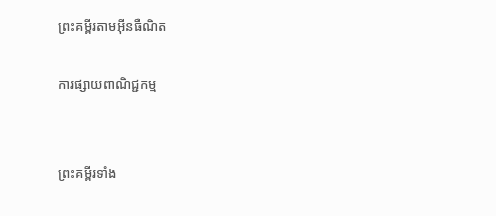ព្រះគម្ពីរតាមអ៊ីនធឺណិត

ការផ្សាយពាណិជ្ជកម្ម


ព្រះគម្ពីរទាំង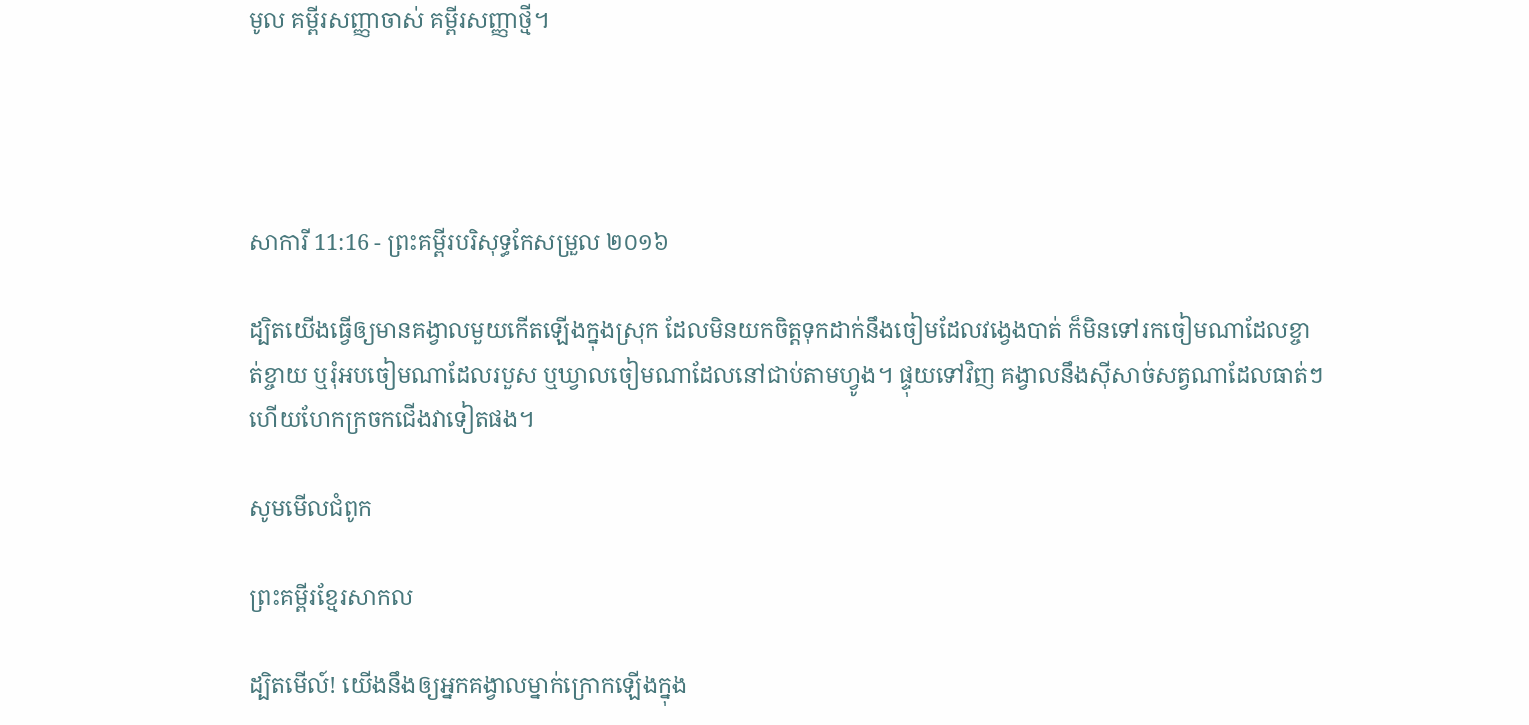មូល គម្ពីរសញ្ញាចាស់ គម្ពីរសញ្ញាថ្មី។




សាការី 11:16 - ព្រះគម្ពីរបរិសុទ្ធកែសម្រួល ២០១៦

ដ្បិតយើងធ្វើឲ្យមានគង្វាលមួយកើតឡើងក្នុងស្រុក ដែលមិនយកចិត្តទុកដាក់នឹងចៀមដែលវង្វេងបាត់ ក៏មិនទៅរកចៀមណាដែលខ្ចាត់‌ខ្ចាយ ឬរុំអបចៀមណាដែលរបួស ឬឃ្វាលចៀមណាដែលនៅជាប់តាមហ្វូង។ ផ្ទុយទៅវិញ គង្វាលនឹងស៊ីសាច់សត្វណាដែលធាត់ៗ ហើយហែកក្រចកជើងវាទៀតផង។

សូមមើលជំពូក

ព្រះគម្ពីរខ្មែរសាកល

ដ្បិតមើល៍! យើងនឹងឲ្យអ្នកគង្វាលម្នាក់ក្រោកឡើងក្នុង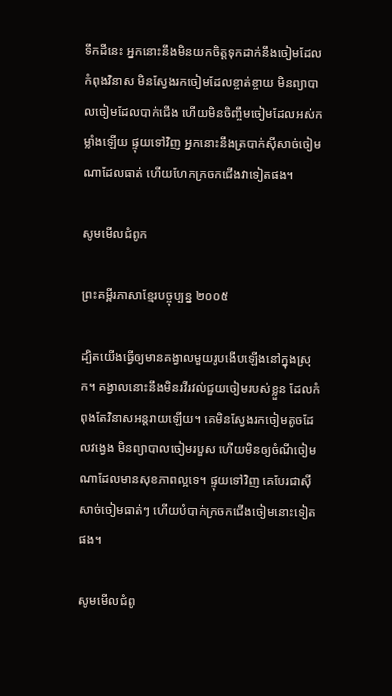ទឹកដីនេះ អ្នកនោះនឹងមិនយកចិត្តទុកដាក់នឹងចៀមដែលកំពុងវិនាស មិនស្វែងរកចៀមដែលខ្ចាត់ខ្ចាយ មិនព្យាបាលចៀមដែលបាក់ជើង ហើយមិនចិញ្ចឹមចៀមដែលអស់កម្លាំងឡើយ ផ្ទុយទៅវិញ អ្នកនោះនឹងត្របាក់ស៊ីសាច់ចៀមណាដែលធាត់ ហើយហែកក្រចកជើងវាទៀតផង។

សូមមើលជំពូក

ព្រះគម្ពីរភាសាខ្មែរបច្ចុប្បន្ន ២០០៥

ដ្បិតយើងធ្វើឲ្យមានគង្វាលមួយរូបងើបឡើងនៅក្នុងស្រុក។ គង្វាលនោះនឹងមិនរវី‌រវល់ជួយចៀមរបស់ខ្លួន ដែលកំពុងតែវិនាសអន្តរាយឡើយ។ គេមិនស្វែងរកចៀមតូចដែលវង្វេង មិនព្យាបាលចៀមរបួស ហើយមិនឲ្យចំណីចៀមណាដែលមានសុខភាពល្អទេ។ ផ្ទុយទៅវិញ គេបែរជាស៊ីសាច់ចៀមធាត់ៗ ហើយបំបាក់ក្រចកជើងចៀមនោះទៀតផង។

សូមមើលជំពូ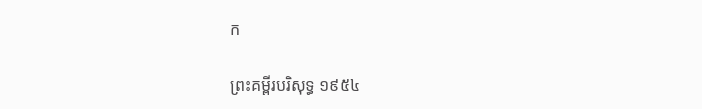ក

ព្រះគម្ពីរបរិសុទ្ធ ១៩៥៤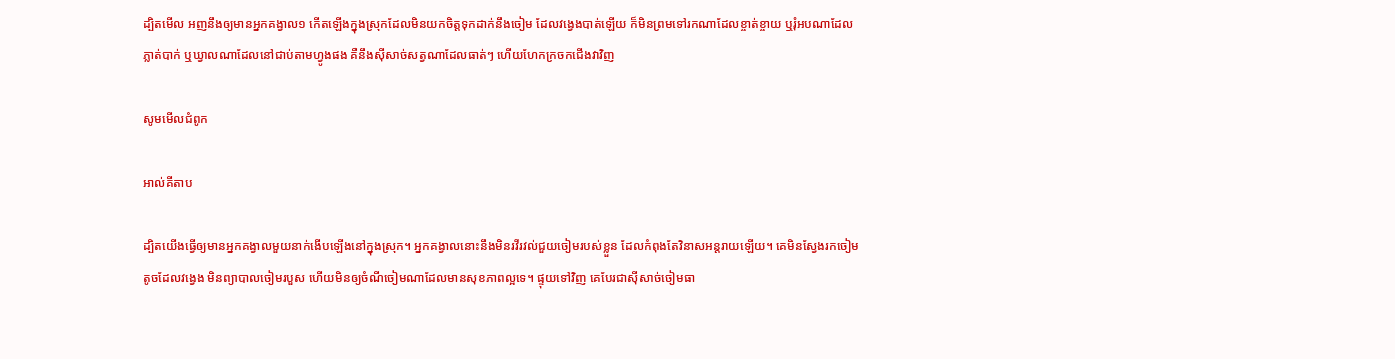ដ្បិតមើល អញនឹងឲ្យមានអ្នកគង្វាល១ កើតឡើងក្នុងស្រុកដែលមិនយកចិត្តទុកដាក់នឹងចៀម ដែលវង្វេងបាត់ឡើយ ក៏មិនព្រមទៅរកណាដែលខ្ចាត់ខ្ចាយ ឬរុំអបណាដែលភ្លាត់បាក់ ឬឃ្វាលណាដែលនៅជាប់តាមហ្វូងផង គឺនឹងស៊ីសាច់សត្វណាដែលធាត់ៗ ហើយហែកក្រចកជើងវាវិញ

សូមមើលជំពូក

អាល់គីតាប

ដ្បិតយើងធ្វើឲ្យមានអ្នកគង្វាលមួយនាក់ងើបឡើងនៅក្នុងស្រុក។ អ្នកគង្វាលនោះនឹងមិនរវី‌រវល់ជួយចៀមរបស់ខ្លួន ដែលកំពុងតែវិនាសអន្តរាយឡើយ។ គេមិនស្វែងរកចៀមតូចដែលវង្វេង មិនព្យាបាលចៀមរបួស ហើយមិនឲ្យចំណីចៀមណាដែលមានសុខភាពល្អទេ។ ផ្ទុយទៅវិញ គេបែរជាស៊ីសាច់ចៀមធា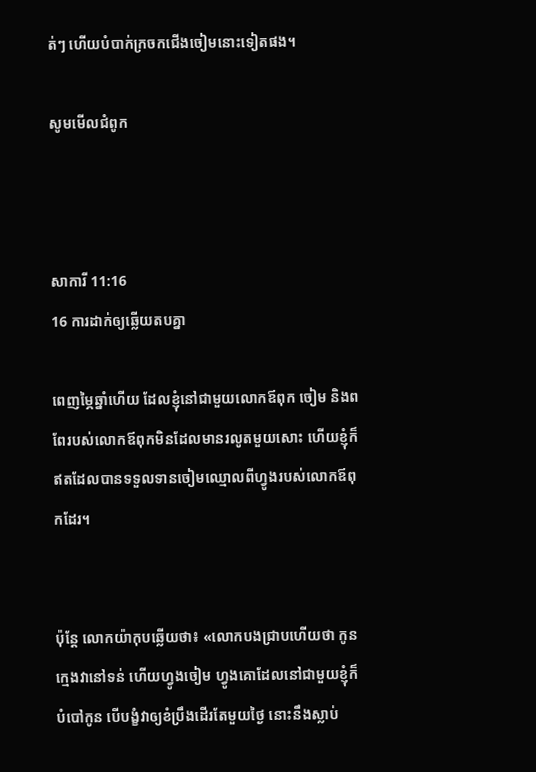ត់ៗ ហើយបំបាក់ក្រចកជើងចៀមនោះទៀតផង។

សូមមើលជំពូក



សាការី 11:16
16 ការដាក់ឲ្យឆ្លើយតបគ្នា

ពេញម្ភៃឆ្នាំហើយ ដែលខ្ញុំនៅជា‌មួយលោកឪពុក ចៀម និងពពែរបស់លោកឪពុកមិនដែលមានរលូតមួយសោះ ហើយខ្ញុំក៏ឥតដែលបានទទួលទានចៀមឈ្មោលពីហ្វូងរបស់លោកឪពុកដែរ។


ប៉ុន្ដែ លោកយ៉ាកុបឆ្លើយថា៖ «លោកបងជ្រាបហើយថា កូនក្មេងវានៅទន់ ហើយហ្វូងចៀម ហ្វូងគោដែលនៅជា‌មួយខ្ញុំក៏បំបៅកូន បើបង្ខំវាឲ្យខំប្រឹងដើរតែមួយថ្ងៃ នោះនឹងស្លាប់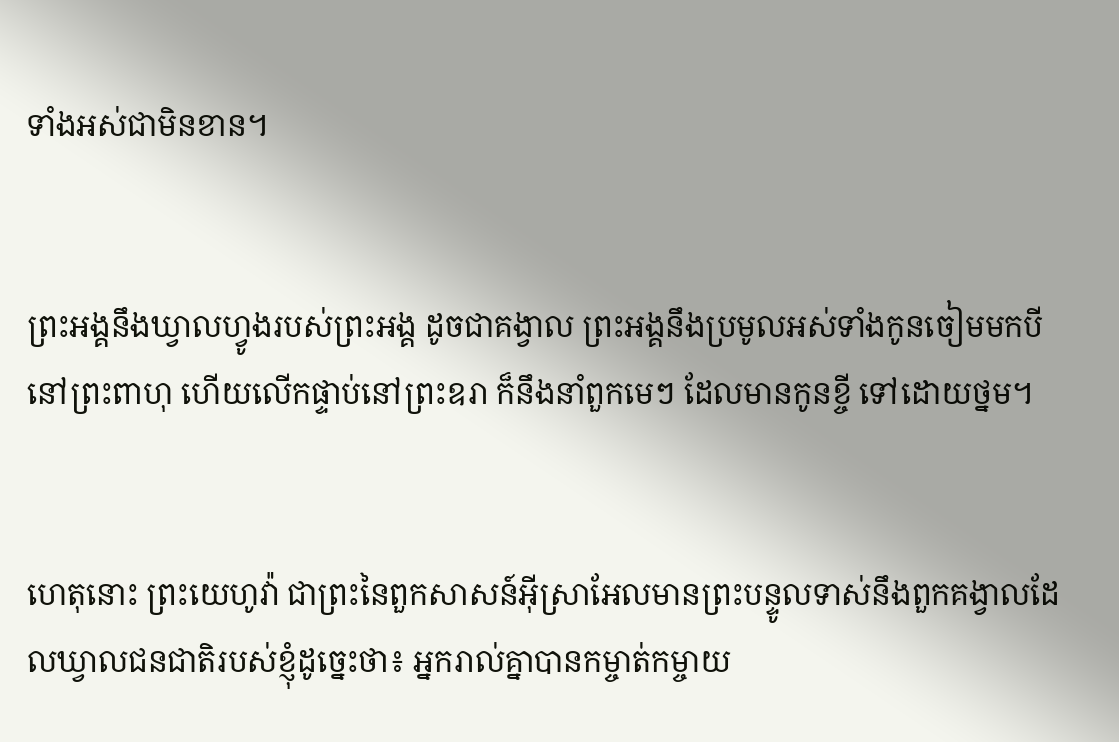ទាំងអស់ជាមិនខាន។


ព្រះ‌អង្គនឹងឃ្វាលហ្វូងរបស់ព្រះ‌អង្គ ដូចជាគង្វាល ព្រះ‌អង្គនឹងប្រមូលអស់ទាំងកូនចៀមមកបីនៅព្រះ‌ពាហុ ហើយលើកផ្ទាប់នៅព្រះ‌ឧរា ក៏នឹងនាំពួកមេៗ ដែលមានកូនខ្ចី ទៅដោយថ្នម។


ហេតុនោះ ព្រះ‌យេហូវ៉ា ជាព្រះនៃពួកសាសន៍អ៊ីស្រា‌អែលមានព្រះ‌បន្ទូលទាស់នឹងពួកគង្វាលដែលឃ្វាលជនជាតិរបស់ខ្ញុំដូច្នេះថា៖ អ្នករាល់គ្នាបានកម្ចាត់‌កម្ចាយ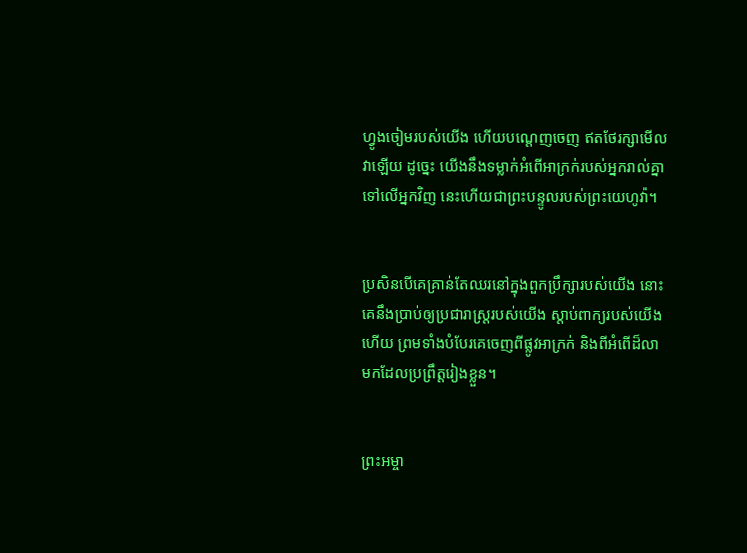ហ្វូងចៀមរបស់យើង ហើយបណ្តេញចេញ ឥតថែរក្សាមើលវាឡើយ ដូច្នេះ យើងនឹងទម្លាក់អំពើអាក្រក់របស់អ្នករាល់គ្នាទៅលើអ្នកវិញ នេះហើយជាព្រះ‌បន្ទូលរបស់ព្រះ‌យេហូវ៉ា។


ប្រសិនបើគេគ្រាន់តែឈរនៅក្នុងពួកប្រឹក្សារបស់យើង នោះគេនឹងប្រាប់ឲ្យប្រជា‌រាស្ត្ររបស់យើង ស្តាប់ពាក្យរបស់យើងហើយ ព្រមទាំងបំបែរគេចេញពីផ្លូវអាក្រក់ និងពីអំពើដ៏លាមកដែលប្រព្រឹត្តរៀងខ្លួន។


ព្រះ‌អម្ចា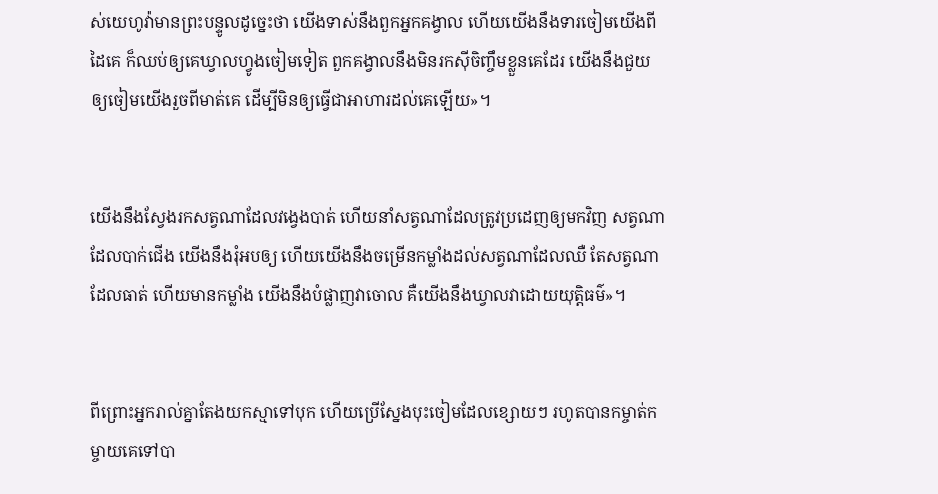ស់‌យេហូវ៉ាមានព្រះ‌បន្ទូលដូច្នេះថា យើងទាស់នឹងពួកអ្នកគង្វាល ហើយយើងនឹងទារចៀមយើងពីដៃគេ ក៏ឈប់ឲ្យគេឃ្វាលហ្វូងចៀមទៀត ពួកគង្វាលនឹងមិនរកស៊ីចិញ្ចឹមខ្លួនគេដែរ យើងនឹងជួយឲ្យចៀមយើងរួចពីមាត់គេ ដើម្បីមិនឲ្យធ្វើជាអាហារដល់គេឡើយ»។


យើងនឹងស្វែងរកសត្វណាដែលវង្វេងបាត់ ហើយនាំសត្វណាដែលត្រូវប្រដេញឲ្យមកវិញ សត្វណាដែលបាក់ជើង យើងនឹងរុំអបឲ្យ ហើយយើងនឹងចម្រើនកម្លាំងដល់សត្វណាដែលឈឺ តែសត្វណាដែលធាត់ ហើយមានកម្លាំង យើងនឹងបំផ្លាញវាចោល គឺយើងនឹងឃ្វាលវាដោយយុត្តិធម៌»។


ពីព្រោះអ្នករាល់គ្នាតែង‌យកស្មាទៅបុក ហើយប្រើស្នែងបុះចៀមដែលខ្សោយៗ រហូតបានកម្ចាត់‌កម្ចាយគេទៅបា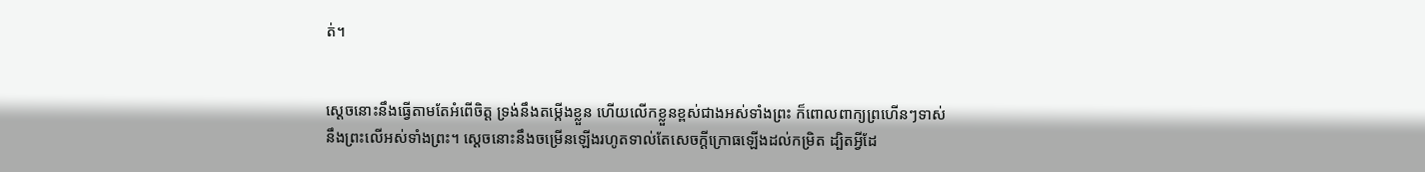ត់។


ស្តេចនោះនឹងធ្វើតាមតែអំពើចិត្ត ទ្រង់នឹងតម្កើងខ្លួន ហើយលើកខ្លួនខ្ពស់ជាងអស់ទាំងព្រះ ក៏ពោលពាក្យព្រហើនៗទាស់នឹងព្រះលើអស់ទាំងព្រះ។ ស្ដេចនោះនឹងចម្រើនឡើងរហូតទាល់តែសេចក្ដីក្រោធឡើងដល់កម្រិត ដ្បិតអ្វីដែ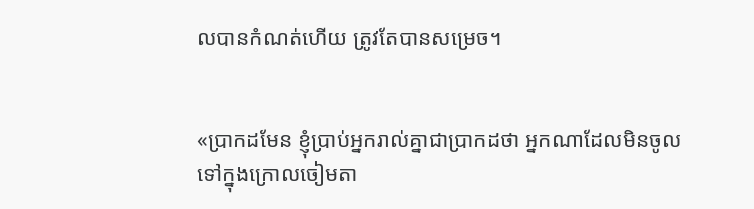លបានកំណត់ហើយ ត្រូវតែបានសម្រេច។


«ប្រាកដមែន ខ្ញុំប្រាប់អ្នករាល់គ្នាជាប្រាកដថា អ្នកណាដែលមិនចូលទៅក្នុងក្រោលចៀមតា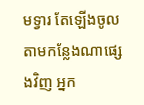មទ្វារ តែឡើងចូលតាមកន្លែងណាផ្សេងវិញ អ្នក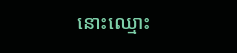នោះឈ្មោះ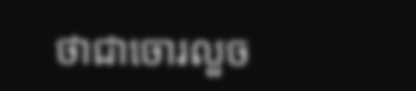ថាជាចោរលួច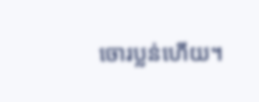ចោរប្លន់ហើយ។